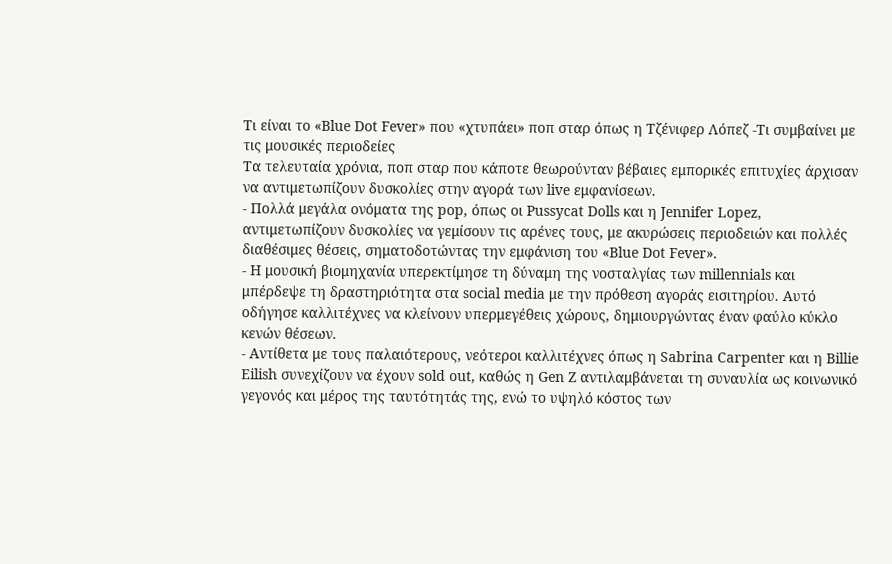Τι είναι το «Blue Dot Fever» που «χτυπάει» ποπ σταρ όπως η Τζένιφερ Λόπεζ -Τι συμβαίνει με τις μουσικές περιοδείες
Τα τελευταία χρόνια, ποπ σταρ που κάποτε θεωρούνταν βέβαιες εμπορικές επιτυχίες άρχισαν να αντιμετωπίζουν δυσκολίες στην αγορά των live εμφανίσεων.
- Πολλά μεγάλα ονόματα της pop, όπως οι Pussycat Dolls και η Jennifer Lopez, αντιμετωπίζουν δυσκολίες να γεμίσουν τις αρένες τους, με ακυρώσεις περιοδειών και πολλές διαθέσιμες θέσεις, σηματοδοτώντας την εμφάνιση του «Blue Dot Fever».
- Η μουσική βιομηχανία υπερεκτίμησε τη δύναμη της νοσταλγίας των millennials και μπέρδεψε τη δραστηριότητα στα social media με την πρόθεση αγοράς εισιτηρίου. Αυτό οδήγησε καλλιτέχνες να κλείνουν υπερμεγέθεις χώρους, δημιουργώντας έναν φαύλο κύκλο κενών θέσεων.
- Αντίθετα με τους παλαιότερους, νεότεροι καλλιτέχνες όπως η Sabrina Carpenter και η Billie Eilish συνεχίζουν να έχουν sold out, καθώς η Gen Z αντιλαμβάνεται τη συναυλία ως κοινωνικό γεγονός και μέρος της ταυτότητάς της, ενώ το υψηλό κόστος των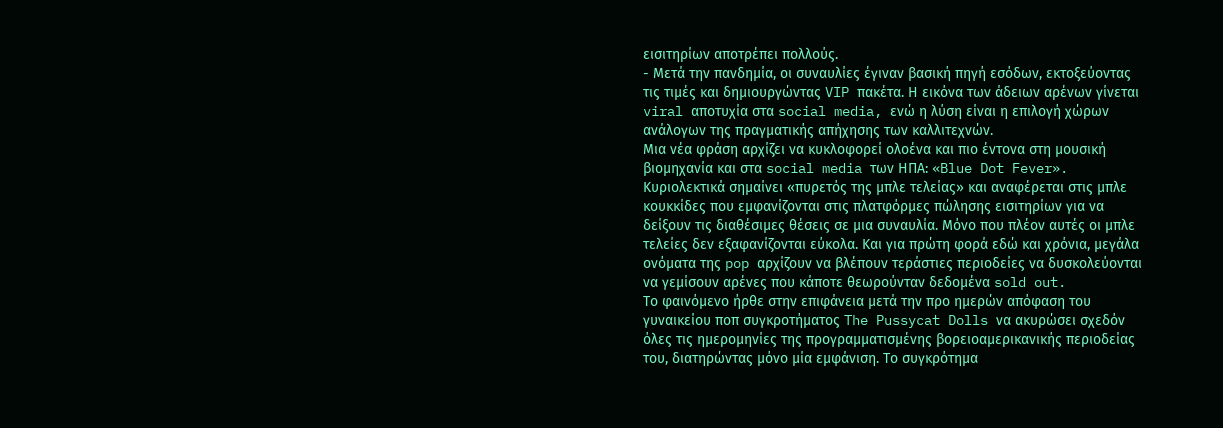εισιτηρίων αποτρέπει πολλούς.
- Μετά την πανδημία, οι συναυλίες έγιναν βασική πηγή εσόδων, εκτοξεύοντας τις τιμές και δημιουργώντας VIP πακέτα. Η εικόνα των άδειων αρένων γίνεται viral αποτυχία στα social media, ενώ η λύση είναι η επιλογή χώρων ανάλογων της πραγματικής απήχησης των καλλιτεχνών.
Μια νέα φράση αρχίζει να κυκλοφορεί ολοένα και πιο έντονα στη μουσική βιομηχανία και στα social media των ΗΠΑ: «Blue Dot Fever». Κυριολεκτικά σημαίνει «πυρετός της μπλε τελείας» και αναφέρεται στις μπλε κουκκίδες που εμφανίζονται στις πλατφόρμες πώλησης εισιτηρίων για να δείξουν τις διαθέσιμες θέσεις σε μια συναυλία. Μόνο που πλέον αυτές οι μπλε τελείες δεν εξαφανίζονται εύκολα. Και για πρώτη φορά εδώ και χρόνια, μεγάλα ονόματα της pop αρχίζουν να βλέπουν τεράστιες περιοδείες να δυσκολεύονται να γεμίσουν αρένες που κάποτε θεωρούνταν δεδομένα sold out.
Το φαινόμενο ήρθε στην επιφάνεια μετά την προ ημερών απόφαση του γυναικείου ποπ συγκροτήματος The Pussycat Dolls να ακυρώσει σχεδόν όλες τις ημερομηνίες της προγραμματισμένης βορειοαμερικανικής περιοδείας του, διατηρώντας μόνο μία εμφάνιση. Το συγκρότημα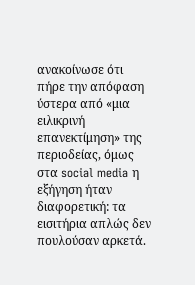ανακοίνωσε ότι πήρε την απόφαση ύστερα από «μια ειλικρινή επανεκτίμηση» της περιοδείας, όμως στα social media η εξήγηση ήταν διαφορετική: τα εισιτήρια απλώς δεν πουλούσαν αρκετά.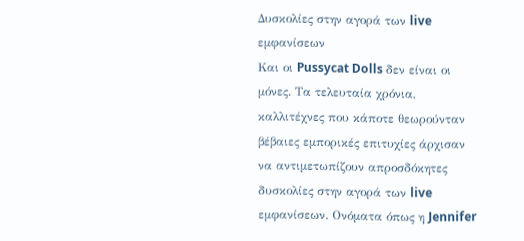Δυσκολίες στην αγορά των live εμφανίσεων
Και οι Pussycat Dolls δεν είναι οι μόνες. Τα τελευταία χρόνια, καλλιτέχνες που κάποτε θεωρούνταν βέβαιες εμπορικές επιτυχίες άρχισαν να αντιμετωπίζουν απροσδόκητες δυσκολίες στην αγορά των live εμφανίσεων. Ονόματα όπως η Jennifer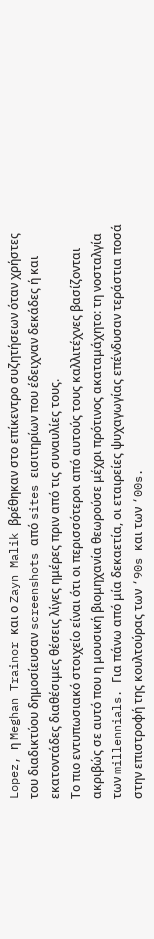Lopez, η Meghan Trainor και ο Zayn Malik βρέθηκαν στο επίκεντρο συζητήσεων όταν χρήστες του διαδικτύου δημοσίευσαν screenshots από sites εισιτηρίων που έδειχναν δεκάδες ή και εκατοντάδες διαθέσιμες θέσεις λίγες ημέρες πριν από τις συναυλίες τους.
Το πιο εντυπωσιακό στοιχείο είναι ότι οι περισσότεροι από αυτούς τους καλλιτέχνες βασίζονται ακριβώς σε αυτό που η μουσική βιομηχανία θεωρούσε μέχρι πρότινος ακαταμάχητο: τη νοσταλγία των millennials. Για πάνω από μία δεκαετία, οι εταιρείες ψυχαγωγίας επένδυσαν τεράστια ποσά στην επιστροφή της κουλτούρας των ‘90s και των ‘00s.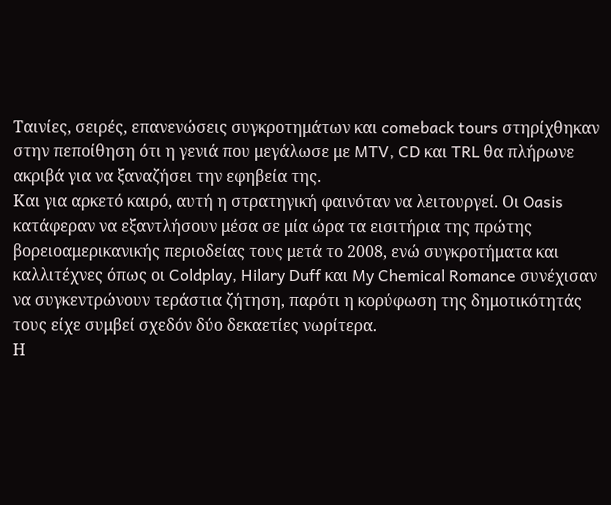Ταινίες, σειρές, επανενώσεις συγκροτημάτων και comeback tours στηρίχθηκαν στην πεποίθηση ότι η γενιά που μεγάλωσε με MTV, CD και TRL θα πλήρωνε ακριβά για να ξαναζήσει την εφηβεία της.
Και για αρκετό καιρό, αυτή η στρατηγική φαινόταν να λειτουργεί. Οι Oasis κατάφεραν να εξαντλήσουν μέσα σε μία ώρα τα εισιτήρια της πρώτης βορειοαμερικανικής περιοδείας τους μετά το 2008, ενώ συγκροτήματα και καλλιτέχνες όπως οι Coldplay, Hilary Duff και My Chemical Romance συνέχισαν να συγκεντρώνουν τεράστια ζήτηση, παρότι η κορύφωση της δημοτικότητάς τους είχε συμβεί σχεδόν δύο δεκαετίες νωρίτερα.
Η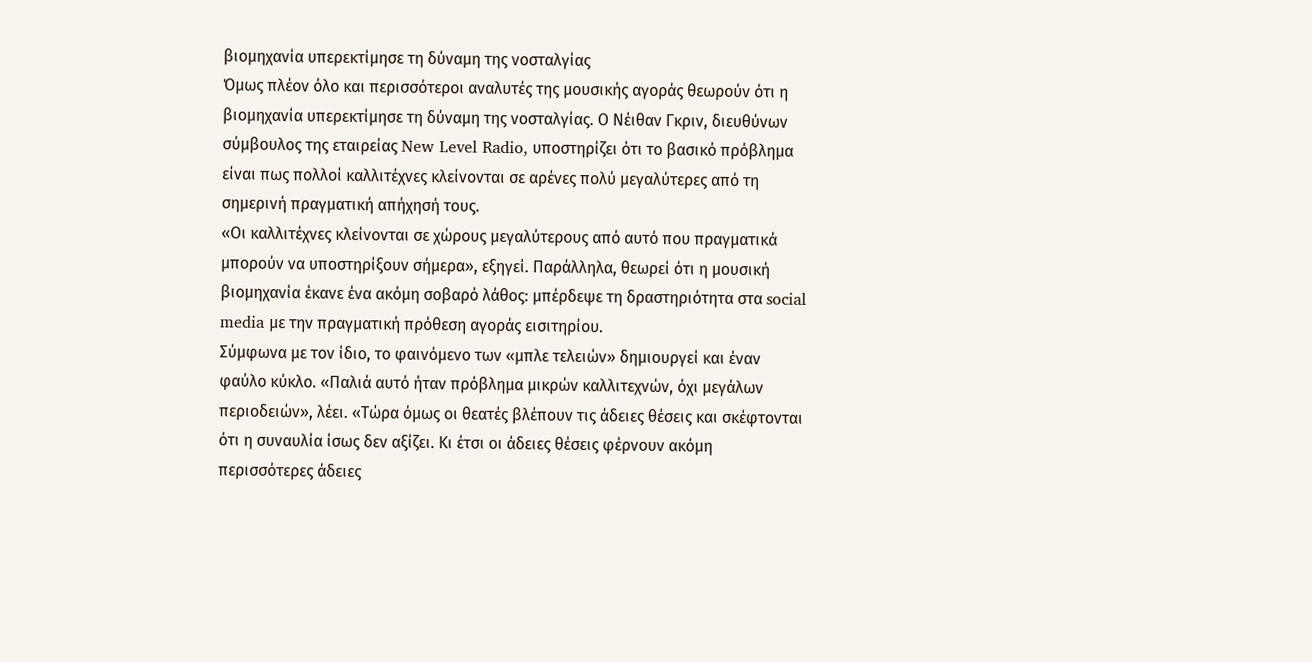βιομηχανία υπερεκτίμησε τη δύναμη της νοσταλγίας
Όμως πλέον όλο και περισσότεροι αναλυτές της μουσικής αγοράς θεωρούν ότι η βιομηχανία υπερεκτίμησε τη δύναμη της νοσταλγίας. Ο Νέιθαν Γκριν, διευθύνων σύμβουλος της εταιρείας New Level Radio, υποστηρίζει ότι το βασικό πρόβλημα είναι πως πολλοί καλλιτέχνες κλείνονται σε αρένες πολύ μεγαλύτερες από τη σημερινή πραγματική απήχησή τους.
«Οι καλλιτέχνες κλείνονται σε χώρους μεγαλύτερους από αυτό που πραγματικά μπορούν να υποστηρίξουν σήμερα», εξηγεί. Παράλληλα, θεωρεί ότι η μουσική βιομηχανία έκανε ένα ακόμη σοβαρό λάθος: μπέρδεψε τη δραστηριότητα στα social media με την πραγματική πρόθεση αγοράς εισιτηρίου.
Σύμφωνα με τον ίδιο, το φαινόμενο των «μπλε τελειών» δημιουργεί και έναν φαύλο κύκλο. «Παλιά αυτό ήταν πρόβλημα μικρών καλλιτεχνών, όχι μεγάλων περιοδειών», λέει. «Τώρα όμως οι θεατές βλέπουν τις άδειες θέσεις και σκέφτονται ότι η συναυλία ίσως δεν αξίζει. Κι έτσι οι άδειες θέσεις φέρνουν ακόμη περισσότερες άδειες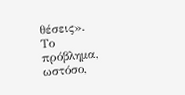θέσεις».
Το πρόβλημα, ωστόσο,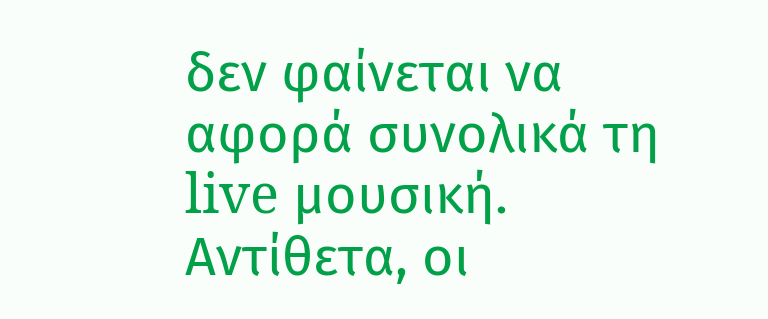δεν φαίνεται να αφορά συνολικά τη live μουσική. Αντίθετα, οι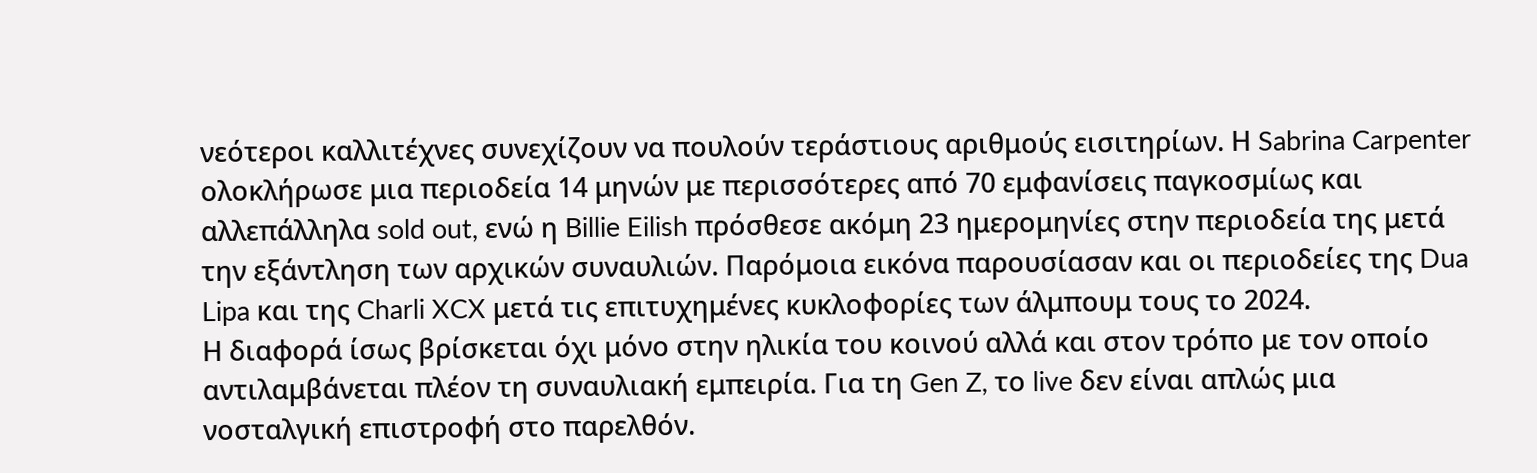νεότεροι καλλιτέχνες συνεχίζουν να πουλούν τεράστιους αριθμούς εισιτηρίων. Η Sabrina Carpenter ολοκλήρωσε μια περιοδεία 14 μηνών με περισσότερες από 70 εμφανίσεις παγκοσμίως και αλλεπάλληλα sold out, ενώ η Billie Eilish πρόσθεσε ακόμη 23 ημερομηνίες στην περιοδεία της μετά την εξάντληση των αρχικών συναυλιών. Παρόμοια εικόνα παρουσίασαν και οι περιοδείες της Dua Lipa και της Charli XCX μετά τις επιτυχημένες κυκλοφορίες των άλμπουμ τους το 2024.
Η διαφορά ίσως βρίσκεται όχι μόνο στην ηλικία του κοινού αλλά και στον τρόπο με τον οποίο αντιλαμβάνεται πλέον τη συναυλιακή εμπειρία. Για τη Gen Z, το live δεν είναι απλώς μια νοσταλγική επιστροφή στο παρελθόν.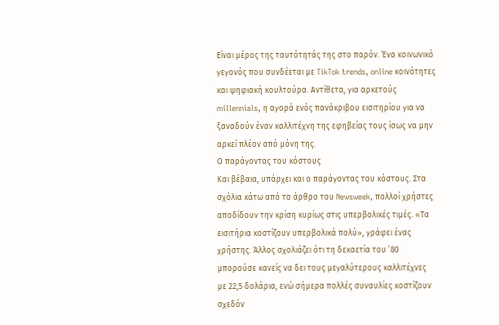Είναι μέρος της ταυτότητάς της στο παρόν. Ένα κοινωνικό γεγονός που συνδέεται με TikTok trends, online κοινότητες και ψηφιακή κουλτούρα. Αντίθετα, για αρκετούς millennials, η αγορά ενός πανάκριβου εισιτηρίου για να ξαναδούν έναν καλλιτέχνη της εφηβείας τους ίσως να μην αρκεί πλέον από μόνη της.
Ο παράγοντας του κόστους
Και βέβαια, υπάρχει και ο παράγοντας του κόστους. Στα σχόλια κάτω από το άρθρο τoυ Newsweek, πολλοί χρήστες αποδίδουν την κρίση κυρίως στις υπερβολικές τιμές. «Τα εισιτήρια κοστίζουν υπερβολικά πολύ», γράφει ένας χρήστης. Άλλος σχολιάζει ότι τη δεκαετία του ’80 μπορούσε κανείς να δει τους μεγαλύτερους καλλιτέχνες με 22,5 δολάρια, ενώ σήμερα πολλές συναυλίες κοστίζουν σχεδόν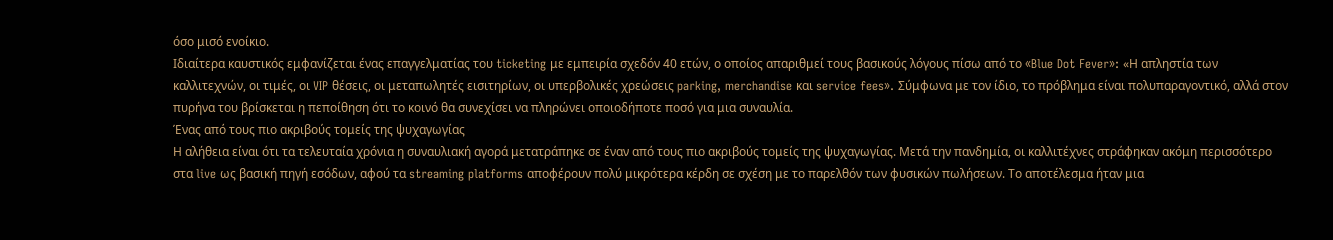όσο μισό ενοίκιο.
Ιδιαίτερα καυστικός εμφανίζεται ένας επαγγελματίας του ticketing με εμπειρία σχεδόν 40 ετών, ο οποίος απαριθμεί τους βασικούς λόγους πίσω από το «Blue Dot Fever»: «Η απληστία των καλλιτεχνών, οι τιμές, οι VIP θέσεις, οι μεταπωλητές εισιτηρίων, οι υπερβολικές χρεώσεις parking, merchandise και service fees». Σύμφωνα με τον ίδιο, το πρόβλημα είναι πολυπαραγοντικό, αλλά στον πυρήνα του βρίσκεται η πεποίθηση ότι το κοινό θα συνεχίσει να πληρώνει οποιοδήποτε ποσό για μια συναυλία.
Ένας από τους πιο ακριβούς τομείς της ψυχαγωγίας
Η αλήθεια είναι ότι τα τελευταία χρόνια η συναυλιακή αγορά μετατράπηκε σε έναν από τους πιο ακριβούς τομείς της ψυχαγωγίας. Μετά την πανδημία, οι καλλιτέχνες στράφηκαν ακόμη περισσότερο στα live ως βασική πηγή εσόδων, αφού τα streaming platforms αποφέρουν πολύ μικρότερα κέρδη σε σχέση με το παρελθόν των φυσικών πωλήσεων. Το αποτέλεσμα ήταν μια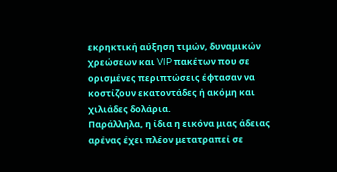εκρηκτική αύξηση τιμών, δυναμικών χρεώσεων και VIP πακέτων που σε ορισμένες περιπτώσεις έφτασαν να κοστίζουν εκατοντάδες ή ακόμη και χιλιάδες δολάρια.
Παράλληλα, η ίδια η εικόνα μιας άδειας αρένας έχει πλέον μετατραπεί σε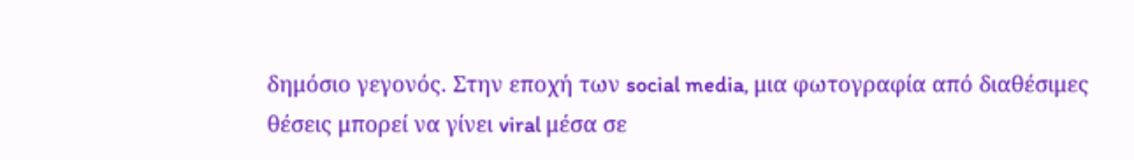δημόσιο γεγονός. Στην εποχή των social media, μια φωτογραφία από διαθέσιμες θέσεις μπορεί να γίνει viral μέσα σε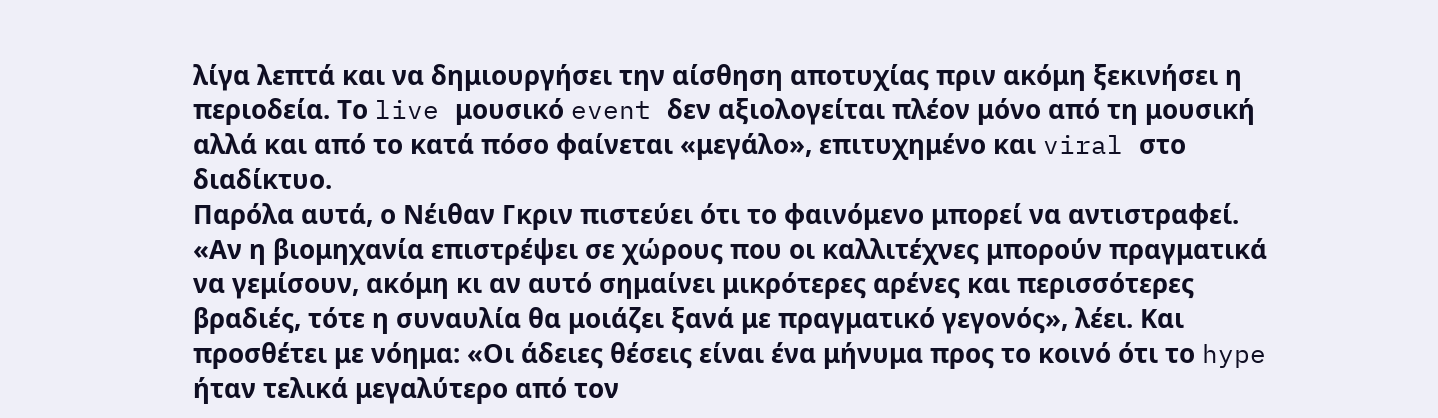λίγα λεπτά και να δημιουργήσει την αίσθηση αποτυχίας πριν ακόμη ξεκινήσει η περιοδεία. Το live μουσικό event δεν αξιολογείται πλέον μόνο από τη μουσική αλλά και από το κατά πόσο φαίνεται «μεγάλο», επιτυχημένο και viral στο διαδίκτυο.
Παρόλα αυτά, ο Νέιθαν Γκριν πιστεύει ότι το φαινόμενο μπορεί να αντιστραφεί. «Αν η βιομηχανία επιστρέψει σε χώρους που οι καλλιτέχνες μπορούν πραγματικά να γεμίσουν, ακόμη κι αν αυτό σημαίνει μικρότερες αρένες και περισσότερες βραδιές, τότε η συναυλία θα μοιάζει ξανά με πραγματικό γεγονός», λέει. Και προσθέτει με νόημα: «Οι άδειες θέσεις είναι ένα μήνυμα προς το κοινό ότι το hype ήταν τελικά μεγαλύτερο από τον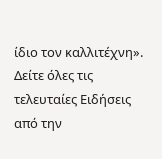ίδιο τον καλλιτέχνη».
Δείτε όλες τις τελευταίες Ειδήσεις από την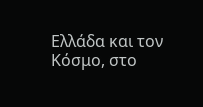Ελλάδα και τον Κόσμο, στο